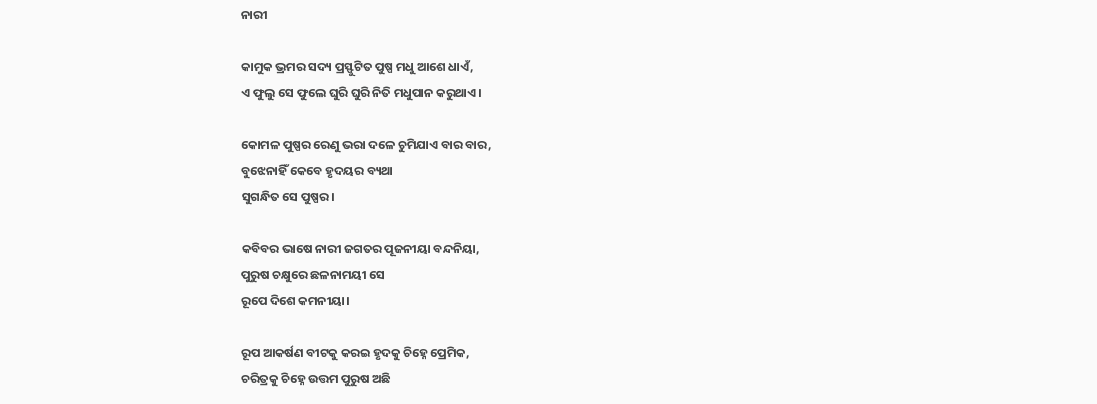ନାରୀ

କାମୁକ ଭ୍ରମର ସଦ୍ୟ ପ୍ରସ୍ଫୁଟିତ ପୁଷ୍ପ ମଧୁ ଆଶେ ଧାଏଁ,
ଏ ଫୁଲୁ ସେ ଫୁଲେ ଘୁରି ଘୁରି ନିତି ମଧୁପାନ କରୁଥାଏ।

କୋମଳ ପୁଷ୍ପର ରେଣୁ ଭରା ଦଳେ ଚୁମିଯାଏ ବାର ବାର,
ବୁଝେନାହିଁ କେବେ ହୃଦୟର ବ୍ୟଥା
ସୁଗନ୍ଧିତ ସେ ପୁଷ୍ପର।

କବିବର ଭାଷେ ନାରୀ ଜଗତର ପୂଜନୀୟା ବନ୍ଦନିୟା,
ପୁରୁଷ ଚକ୍ଷୁରେ ଛଳନାମୟୀ ସେ
ରୂପେ ଦିଶେ କମନୀୟା।

ରୂପ ଆକର୍ଷଣ ବୀଟକୁ କରଇ ହୃଦକୁ ଚିହ୍ନେ ପ୍ରେମିକ,
ଚରିତ୍ରକୁ ଚିହ୍ନେ ଉତ୍ତମ ପୁରୁଷ ଅଛି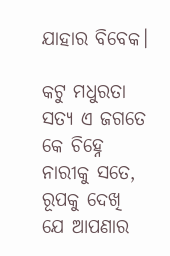ଯାହାର ବିବେକ।

କଟୁ ମଧୁରତା ସତ୍ୟ ଏ ଜଗତେ କେ ଚିହ୍ନେ ନାରୀକୁ ସତେ,
ରୂପକୁ ଦେଖି ଯେ ଆପଣାର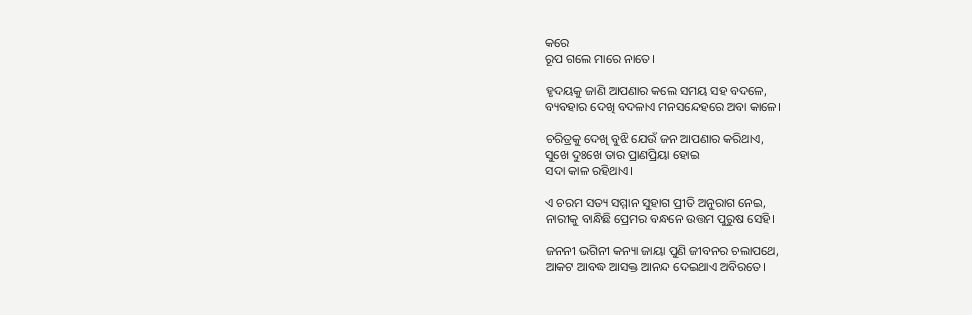କରେ
ରୂପ ଗଲେ ମାରେ ନାତେ।

ହୃଦୟକୁ ଜାଣି ଆପଣାର କଲେ ସମୟ ସହ ବଦଳେ,
ବ୍ୟବହାର ଦେଖି ବଦଳାଏ ମନସନ୍ଦେହରେ ଅବା କାଳେ।

ଚରିତ୍ରକୁ ଦେଖି ବୁଝି ଯେଉଁ ଜନ ଆପଣାର କରିଥାଏ,
ସୁଖେ ଦୁଃଖେ ତାର ପ୍ରାଣପ୍ରିୟା ହୋଇ
ସଦା କାଳ ରହିଥାଏ।

ଏ ଚରମ ସତ୍ୟ ସମ୍ମାନ ସୁହାଗ ପ୍ରୀତି ଅନୁରାଗ ନେଇ,
ନାରୀକୁ ବାନ୍ଧିଛି ପ୍ରେମର ବନ୍ଧନେ ଉତ୍ତମ ପୁରୁଷ ସେହି।

ଜନନୀ ଭଗିନୀ କନ୍ୟା ଜାୟା ପୁଣି ଜୀବନର ଚଲାପଥେ,
ଆକଟ ଆବଦ୍ଧ ଆସକ୍ତ ଆନନ୍ଦ ଦେଇଥାଏ ଅବିରତେ।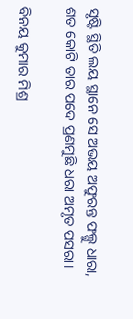ସୃଷ୍ଟି ସ୍ଥିତି ଲୟ ସ୍ଥାନେ ସେ ଅଭୟ ଅଫୁରନ୍ତ ଫଲ୍ଗୁ ଧାରା,
ଶତ କୋଟି ତାର ପଦେ ପ୍ରଣମୁଛି ଧରା ଅମୃତ ପସରା।

ବିନୟ କୁମାର ମିଶ୍ର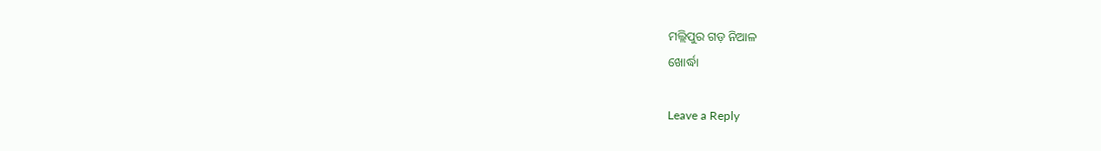ମଲ୍ଲିପୁର ଗଡ଼ ନିଆଳ
ଖୋର୍ଦ୍ଧା

Leave a Reply